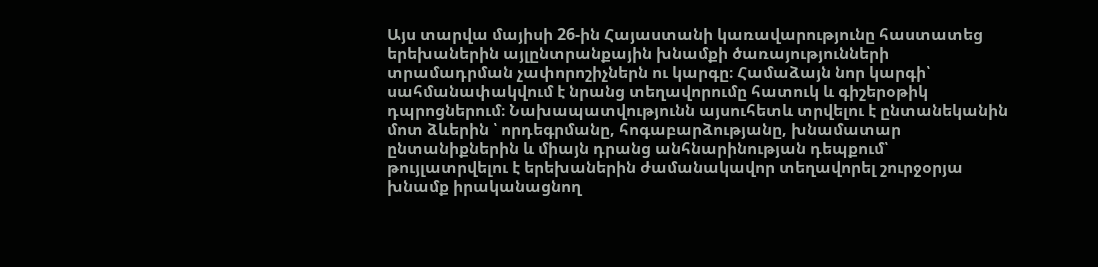Այս տարվա մայիսի 26-ին Հայաստանի կառավարությունը հաստատեց երեխաներին այլընտրանքային խնամքի ծառայությունների տրամադրման չափորոշիչներն ու կարգը։ Համաձայն նոր կարգի՝ սահմանափակվում է նրանց տեղավորումը հատուկ և գիշերօթիկ դպրոցներում։ Նախապատվությունն այսուհետև տրվելու է ընտանեկանին մոտ ձևերին ՝ որդեգրմանը, հոգաբարձությանը, խնամատար ընտանիքներին և միայն դրանց անհնարինության դեպքում՝ թույլատրվելու է երեխաներին ժամանակավոր տեղավորել շուրջօրյա խնամք իրականացնող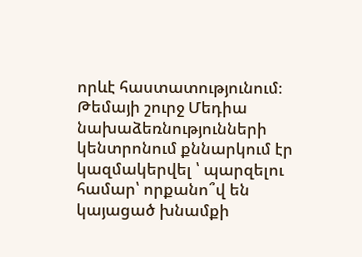որևէ հաստատությունում։ Թեմայի շուրջ Մեդիա նախաձեռնությունների կենտրոնում քննարկում էր կազմակերվել ՝ պարզելու համար՝ որքանո՞վ են կայացած խնամքի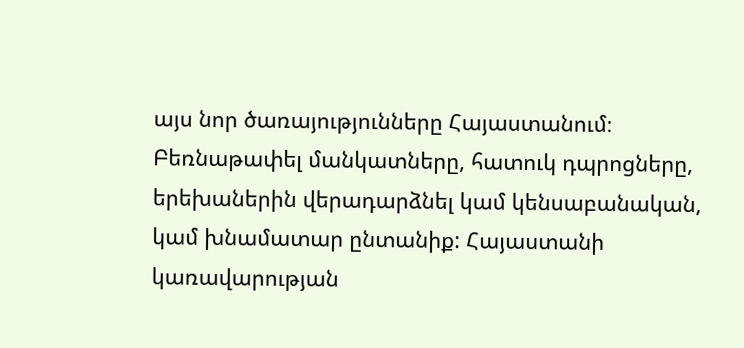այս նոր ծառայությունները Հայաստանում։
Բեռնաթափել մանկատները, հատուկ դպրոցները, երեխաներին վերադարձնել կամ կենսաբանական, կամ խնամատար ընտանիք: Հայաստանի կառավարության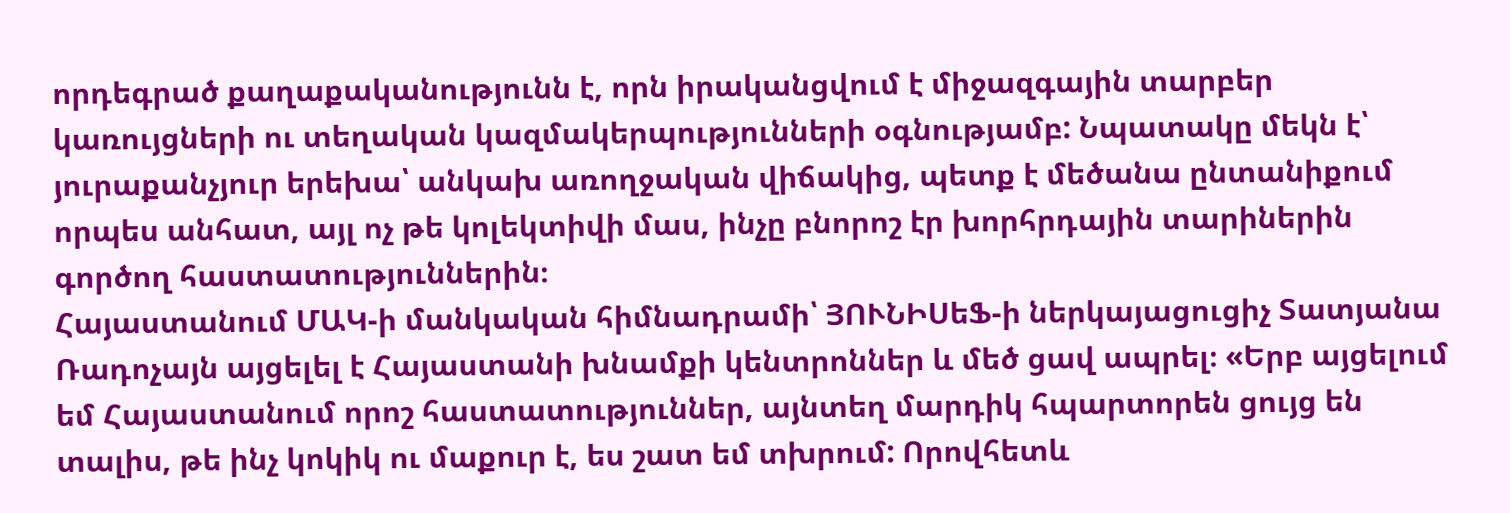որդեգրած քաղաքականությունն է, որն իրականցվում է միջազգային տարբեր կառույցների ու տեղական կազմակերպությունների օգնությամբ: Նպատակը մեկն է՝ յուրաքանչյուր երեխա՝ անկախ առողջական վիճակից, պետք է մեծանա ընտանիքում որպես անհատ, այլ ոչ թե կոլեկտիվի մաս, ինչը բնորոշ էր խորհրդային տարիներին գործող հաստատություններին։
Հայաստանում ՄԱԿ-ի մանկական հիմնադրամի՝ ՅՈՒՆԻՍեՖ-ի ներկայացուցիչ Տատյանա Ռադոչայն այցելել է Հայաստանի խնամքի կենտրոններ և մեծ ցավ ապրել։ «Երբ այցելում եմ Հայաստանում որոշ հաստատություններ, այնտեղ մարդիկ հպարտորեն ցույց են տալիս, թե ինչ կոկիկ ու մաքուր է, ես շատ եմ տխրում: Որովհետև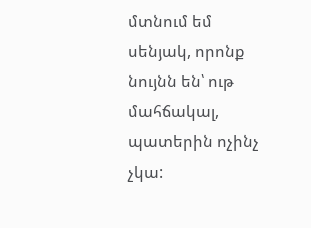մտնում եմ սենյակ, որոնք նույնն են՝ ութ մահճակալ, պատերին ոչինչ չկա: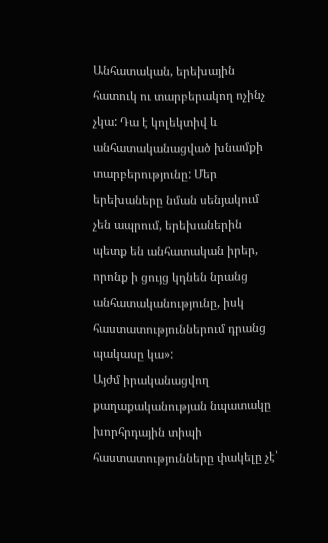Անհատական, երեխային հատուկ ու տարբերակող ոչինչ չկա: Դա է կոլեկտիվ և անհատականացված խնամքի տարբերությունը: Մեր երեխաները նման սենյակում չեն ապրում, երեխաներին պետք են անհատական իրեր, որոնք ի ցույց կդնեն նրանց անհատականությունը, իսկ հաստատություններում դրանց պակասը կա»:
Այժմ իրականացվող քաղաքականության նպատակը խորհրդային տիպի հաստատությունները փակելը չէ՝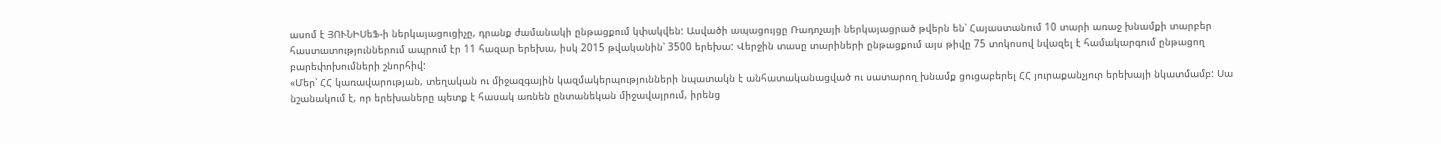ասոմ է ՅՈՒՆԻՍեՖ-ի ներկայացուցիչը, դրանք ժամանակի ընթացքում կփակվեն: Ասվածի ապացույցը Ռադոչայի ներկայացրած թվերն են՝ Հայաստանում 10 տարի առաջ խնամքի տարբեր հաստատություններում ապրում էր 11 հազար երեխա, իսկ 2015 թվականին՝ 3500 երեխա: Վերջին տասը տարիների ընթացքում այս թիվը 75 տոկոսով նվազել է համակարգում ընթացող բարեփոխումների շնորհիվ:
«Մեր՝ ՀՀ կառավարության, տեղական ու միջազգային կազմակերպությունների նպատակն է անհատականացված ու սատարող խնամք ցուցաբերել ՀՀ յուրաքանչյուր երեխայի նկատմամբ: Սա նշանակում է, որ երեխաները պետք է հասակ առնեն ընտանեկան միջավայրում, իրենց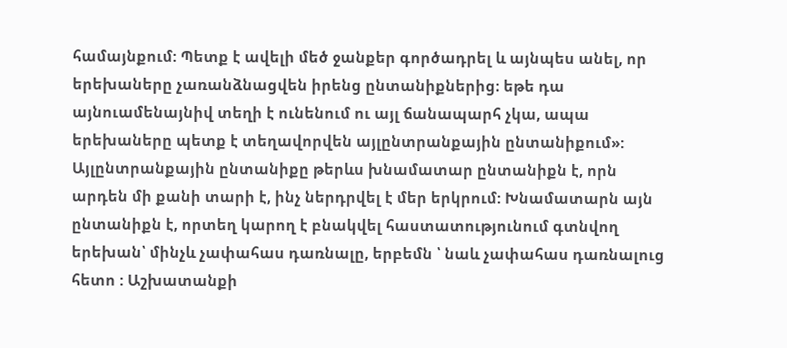համայնքում: Պետք է ավելի մեծ ջանքեր գործադրել և այնպես անել, որ երեխաները չառանձնացվեն իրենց ընտանիքներից։ եթե դա այնուամենայնիվ տեղի է ունենում ու այլ ճանապարհ չկա, ապա երեխաները պետք է տեղավորվեն այլընտրանքային ընտանիքում»:
Այլընտրանքային ընտանիքը թերևս խնամատար ընտանիքն է, որն արդեն մի քանի տարի է, ինչ ներդրվել է մեր երկրում: Խնամատարն այն ընտանիքն է, որտեղ կարող է բնակվել հաստատությունում գտնվող երեխան՝ մինչև չափահաս դառնալը, երբեմն ՝ նաև չափահաս դառնալուց հետո : Աշխատանքի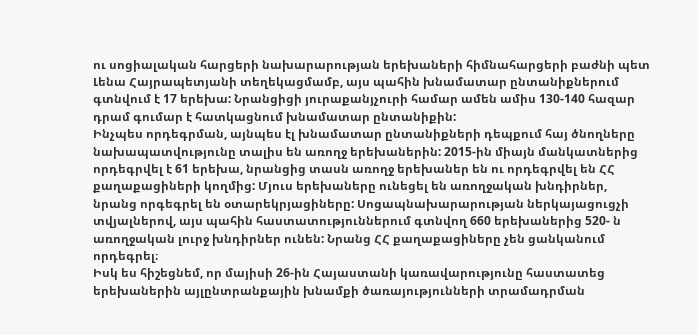ու սոցիալական հարցերի նախարարության երեխաների հիմնահարցերի բաժնի պետ Լենա Հայրապետյանի տեղեկացմամբ, այս պահին խնամատար ընտանիքներում գտնվում է 17 երեխա: Նրանցիցի յուրաքանյչուրի համար ամեն ամիս 130-140 հազար դրամ գումար է հատկացնում խնամատար ընտանիքին:
Ինչպես որդեգրման, այնպես էլ խնամատար ընտանիքների դեպքում հայ ծնողները նախապատվությունը տալիս են առողջ երեխաներին: 2015-ին միայն մանկատներից որդեգրվել է 61 երեխա, նրանցից տասն առողջ երեխաներ են ու որդեգրվել են ՀՀ քաղաքացիների կողմից: Մյուս երեխաները ունեցել են առողջական խնդիրներ, նրանց որգեգրել են օտարեկրյացիները: Սոցապնախարարության ներկայացուցչի տվյալներով, այս պահին հաստատություններում գտնվող 660 երեխաներից 520- ն առողջական լուրջ խնդիրներ ունեն: Նրանց ՀՀ քաղաքացիները չեն ցանկանում որդեգրել։
Իսկ ես հիշեցնեմ, որ մայիսի 26-ին Հայաստանի կառավարությունը հաստատեց երեխաներին այլընտրանքային խնամքի ծառայությունների տրամադրման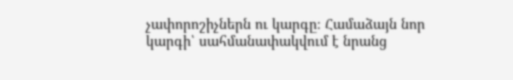չափորոշիչներն ու կարգը։ Համաձայն նոր կարգի՝ սահմանափակվում է նրանց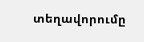տեղավորումը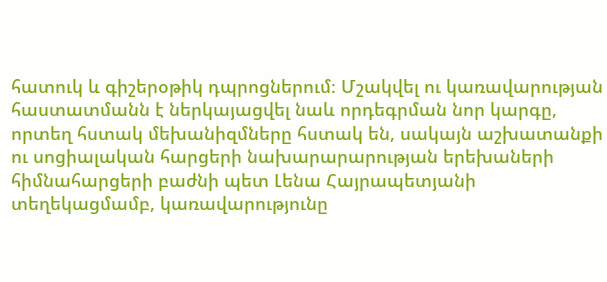հատուկ և գիշերօթիկ դպրոցներում։ Մշակվել ու կառավարության հաստատմանն է ներկայացվել նաև որդեգրման նոր կարգը, որտեղ հստակ մեխանիզմները հստակ են, սակայն աշխատանքի ու սոցիալական հարցերի նախարարարության երեխաների հիմնահարցերի բաժնի պետ Լենա Հայրապետյանի տեղեկացմամբ, կառավարությունը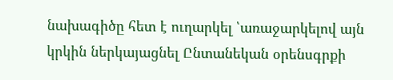նախագիծը հետ է ուղարկել ՝առաջարկելով այն կրկին ներկայացնել Ընտանեկան օրենսգրքի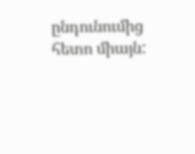ընդունումից հետո միայն: